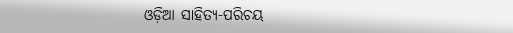ଓଡ଼ିଆ ସାହିତ୍ୟ-ପରିଚୟ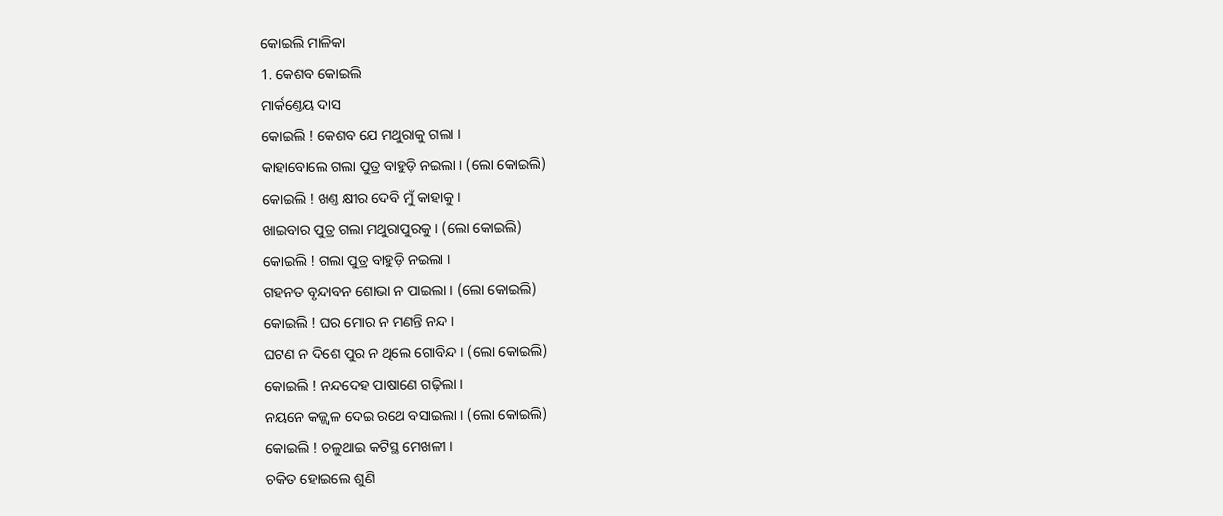କୋଇଲି ମାଳିକା
1. କେଶବ କୋଇଲି
ମାର୍କଣ୍ତେୟ ଦାସ
କୋଇଲି ! କେଶବ ଯେ ମଥୁରାକୁ ଗଲା ।
କାହାବୋଲେ ଗଲା ପୁତ୍ର ବାହୁଡ଼ି ନଇଲା । (ଲୋ କୋଇଲି)
କୋଇଲି ! ଖଣ୍ତ କ୍ଷୀର ଦେବି ମୁଁ କାହାକୁ ।
ଖାଇବାର ପୁତ୍ର ଗଲା ମଥୁରାପୁରକୁ । (ଲୋ କୋଇଲି)
କୋଇଲି ! ଗଲା ପୁତ୍ର ବାହୁଡ଼ି ନଇଲା ।
ଗହନତ ବୃନ୍ଦାବନ ଶୋଭା ନ ପାଇଲା । (ଲୋ କୋଇଲି)
କୋଇଲି ! ଘର ମୋର ନ ମଣନ୍ତି ନନ୍ଦ ।
ଘଟଣ ନ ଦିଶେ ପୁର ନ ଥିଲେ ଗୋବିନ୍ଦ । (ଲୋ କୋଇଲି)
କୋଇଲି ! ନନ୍ଦଦେହ ପାଷାଣେ ଗଢ଼ିଲା ।
ନୟନେ କଜ୍ଜ୍ୱଳ ଦେଇ ରଥେ ବସାଇଲା । (ଲୋ କୋଇଲି)
କୋଇଲି ! ଚଳୁଥାଇ କଟିସ୍ଥ ମେଖଳୀ ।
ଚକିତ ହୋଇଲେ ଶୁଣି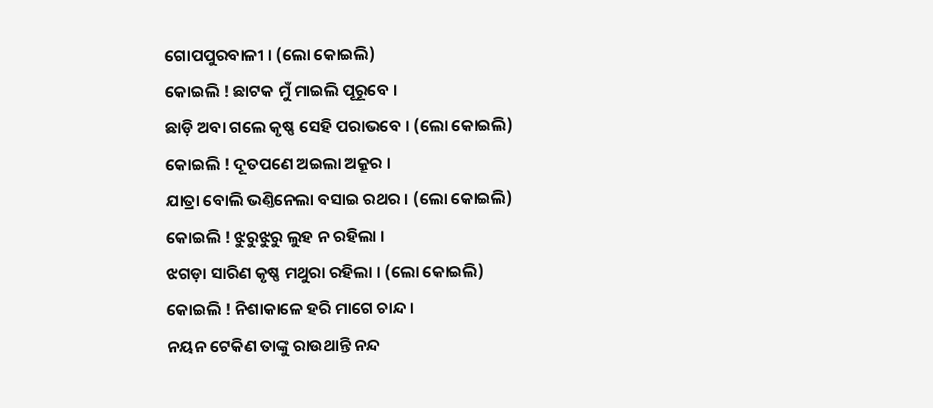ଗୋପପୁରବାଳୀ । (ଲୋ କୋଇଲି)
କୋଇଲି ! ଛାଟକ ମୁଁ ମାଇଲି ପୂରୂବେ ।
ଛାଡ଼ି ଅବା ଗଲେ କୃଷ୍ଣ ସେହି ପରାଭବେ । (ଲୋ କୋଇଲି)
କୋଇଲି ! ଦୂତପଣେ ଅଇଲା ଅକ୍ରୂର ।
ଯାତ୍ରା ବୋଲି ଭଣ୍ତିନେଲା ବସାଇ ରଥର । (ଲୋ କୋଇଲି)
କୋଇଲି ! ଝୁରୁଝୁରୁ ଲୁହ ନ ରହିଲା ।
ଝଗଡ଼ା ସାରିଣ କୃଷ୍ଣ ମଥୁରା ରହିଲା । (ଲୋ କୋଇଲି)
କୋଇଲି ! ନିଶାକାଳେ ହରି ମାଗେ ଚାନ୍ଦ ।
ନୟନ ଟେକିଣ ତାଙ୍କୁ ରାଉଥାନ୍ତି ନନ୍ଦ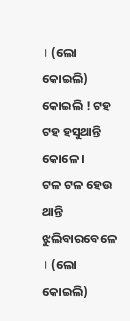। (ଲୋ କୋଇଲି)
କୋଇଲି ! ଟହ ଟହ ହସୁଥାନ୍ତି କୋଳେ ।
ଟଳ ଟଳ ହେଉ ଥାନ୍ତି ଝୁଲିବାରବେଳେ । (ଲୋ କୋଇଲି)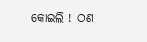କୋଇଲି ! ଠଣ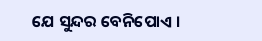ଯେ ସୁନ୍ଦର ବେନିପୋଏ ।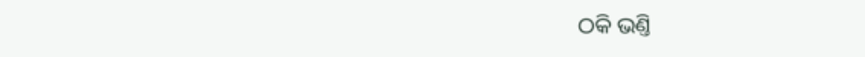ଠକି ଭଣ୍ତି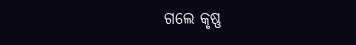ଗଲେ କୃଷ୍ଣ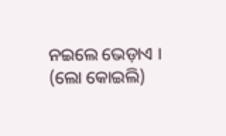ନଇଲେ ଭେଡ଼ାଏ । (ଲୋ କୋଇଲି)